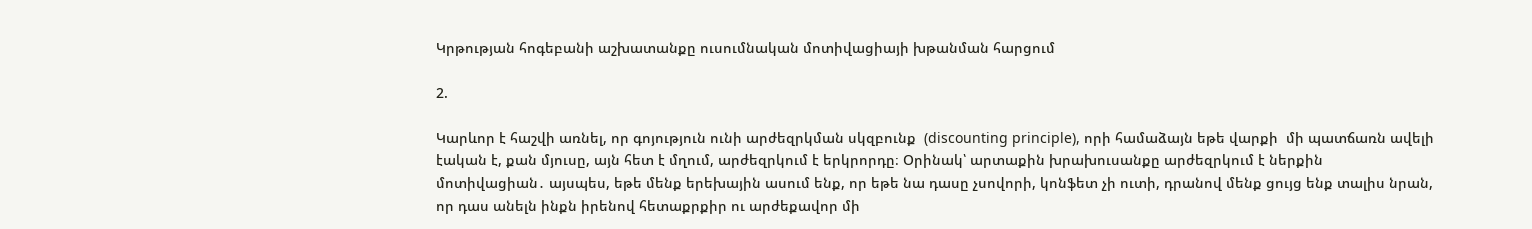Կրթության հոգեբանի աշխատանքը ուսումնական մոտիվացիայի խթանման հարցում

2.

Կարևոր է հաշվի առնել, որ գոյություն ունի արժեզրկման սկզբունք  (discounting principle), որի համաձայն եթե վարքի  մի պատճառն ավելի էական է, քան մյուսը, այն հետ է մղում, արժեզրկում է երկրորդը։ Օրինակ՝ արտաքին խրախուսանքը արժեզրկում է ներքին մոտիվացիան․ այսպես, եթե մենք երեխային ասում ենք, որ եթե նա դասը չսովորի, կոնֆետ չի ուտի, դրանով մենք ցույց ենք տալիս նրան, որ դաս անելն ինքն իրենով հետաքրքիր ու արժեքավոր մի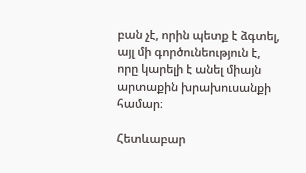բան չէ, որին պետք է ձգտել, այլ մի գործունեություն է, որը կարելի է անել միայն արտաքին խրախուսանքի համար։

Հետևաբար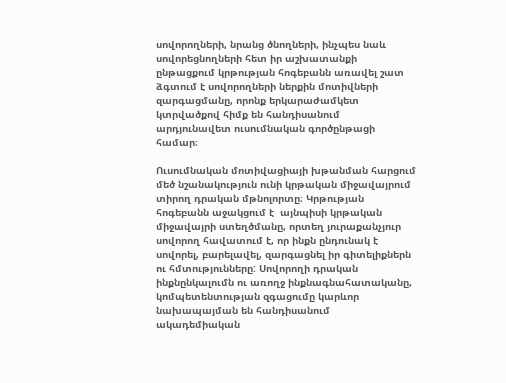սովորողների, նրանց ծնողների, ինչպես նաև սովորեցնողների հետ իր աշխատանքի ընթացքում կրթության հոգեբանն առավել շատ ձգտում է սովորողների ներքին մոտիվների զարգացմանը, որոնք երկարաժամկետ կտրվածքով հիմք են հանդիսանում արդյունավետ ուսումնական գործընթացի համար։

Ուսումնական մոտիվացիայի խթանման հարցում մեծ նշանակություն ունի կրթական միջավայրում տիրող դրական մթնոլորտը։ Կրթության հոգեբանն աջակցում է  այնպիսի կրթական միջավայրի ստեղծմանը, որտեղ յուրաքանչյուր սովորող հավատում է, որ ինքն ընդունակ է սովորել, բարելավել, զարգացնել իր գիտելիքներն ու հմտությունները: Սովորողի դրական ինքնընկալումն ու առողջ ինքնագնահատականը, կոմպետենտության զգացումը կարևոր նախապայման են հանդիսանում ակադեմիական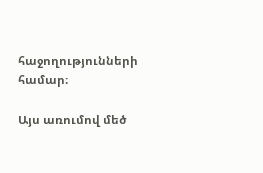հաջողությունների համար։

Այս առումով մեծ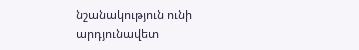նշանակություն ունի արդյունավետ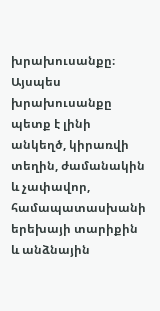խրախուսանքը։ Այսպես խրախուսանքը պետք է լինի անկեղծ, կիրառվի տեղին, ժամանակին և չափավոր, համապատասխանի երեխայի տարիքին և անձնային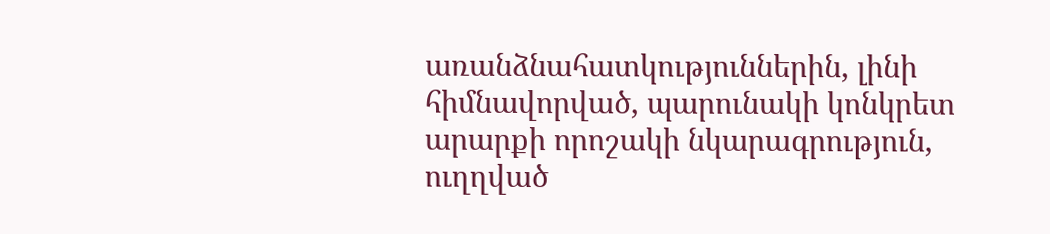առանձնահատկություններին, լինի հիմնավորված, պարունակի կոնկրետ արարքի որոշակի նկարագրություն, ուղղված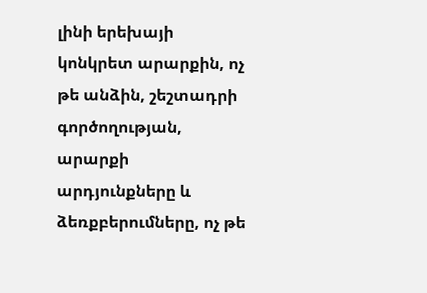լինի երեխայի կոնկրետ արարքին, ոչ թե անձին, շեշտադրի գործողության, արարքի արդյունքները և ձեռքբերումները, ոչ թե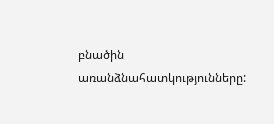բնածին առանձնահատկությունները: